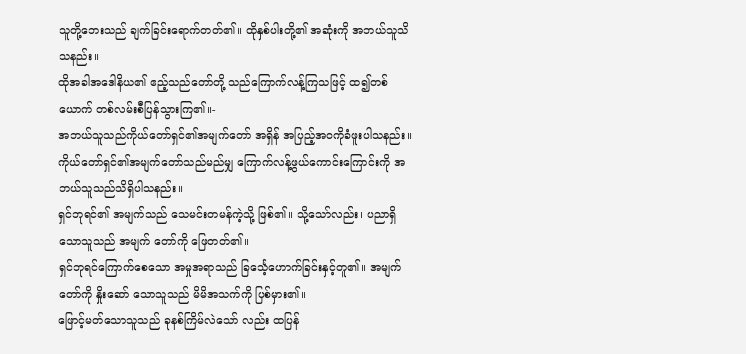သူတို့ဘေးသည် ချက်ခြင်းရောက်တတ်၏။ ထိုနှစ်ပါးတို့၏ အဆုံးကို အဘယ်သူသိသနည်း။
ထိုအခါအဒေါနိယ၏ ဧည့်သည်တော်တို့ သည်ကြောက်လန့်ကြသဖြင့် ထ၍တစ်ယောက် တစ်လမ်းစီပြန်သွားကြ၏။-
အဘယ်သူသည်ကိုယ်တော်ရှင်၏အမျက်တော် အရှိန် အပြည့်အဝကိုခံဖူးပါသနည်း။ ကိုယ်တော်ရှင်၏အမျက်တော်သည်မည်မျှ ကြောက်လန့်ဖွယ်ကောင်းကြောင်းကို အဘယ်သူသည်သိရှိပါသနည်း။
ရှင်ဘုရင်၏ အမျက်သည် သေမင်းတမန်ကဲ့သို့ ဖြစ်၏။ သို့သော်လည်း၊ ပညာရှိသောသူသည် အမျက် တော်ကို ဖြေတတ်၏။
ရှင်ဘုရင်ကြောက်စေသော အမှုအရာသည် ခြင်္သေ့ဟောက်ခြင်းနှင့်တူ၏။ အမျက်တော်ကို နှိုးဆော် သောသူသည် မိမိအသက်ကို ပြစ်မှား၏။
ဖြောင့်မတ်သောသူသည် ခုနစ်ကြိမ်လဲသော် လည်း ထပြန်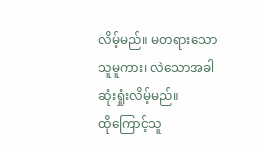လိမ့်မည်။ မတရားသောသူမူကား၊ လဲသောအခါ ဆုံးရှုံးလိမ့်မည်။
ထိုကြောင့်သူ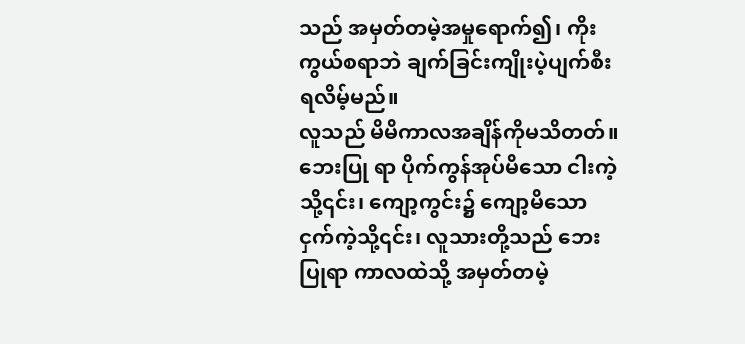သည် အမှတ်တမဲ့အမှုရောက်၍၊ ကိုးကွယ်စရာဘဲ ချက်ခြင်းကျိုးပဲ့ပျက်စီးရလိမ့်မည်။
လူသည် မိမိကာလအချိန်ကိုမသိတတ်။ ဘေးပြု ရာ ပိုက်ကွန်အုပ်မိသော ငါးကဲ့သို့၎င်း၊ ကျော့ကွင်း၌ ကျော့မိသော ငှက်ကဲ့သို့၎င်း၊ လူသားတို့သည် ဘေးပြုရာ ကာလထဲသို့ အမှတ်တမဲ့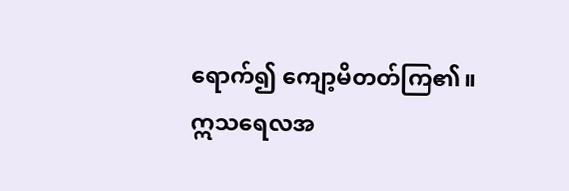ရောက်၍ ကျော့မိတတ်ကြ၏။
ဣသရေလအ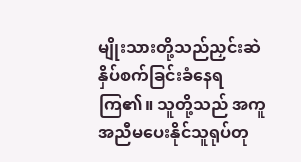မျိုးသားတို့သည်ညှင်းဆဲ နှိပ်စက်ခြင်းခံနေရကြ၏။ သူတို့သည် အကူအညီမပေးနိုင်သူရုပ်တု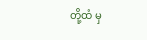တို့ထံ မှ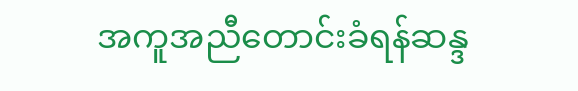အကူအညီတောင်းခံရန်ဆန္ဒ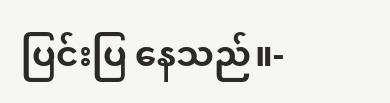ပြင်းပြ နေသည်။-